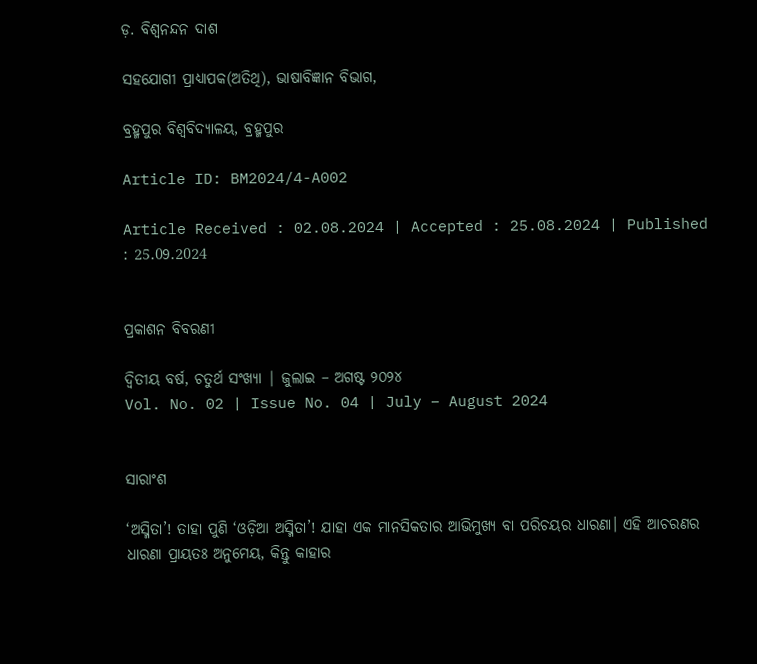ଡ଼. ବିଶ୍ୱନନ୍ଦନ ଦାଶ

ସହଯୋଗୀ ପ୍ରାଧ୍ୟାପକ(ଅତିଥି), ଭାଷାବିଜ୍ଞାନ ବିଭାଗ,

ବ୍ରହ୍ମପୁର ବିଶ୍ୱବିଦ୍ୟାଳୟ, ବ୍ରହ୍ମପୁର

Article ID: BM2024/4-A002

Article Received : 02.08.2024 | Accepted : 25.08.2024 | Published : 25.09.2024


ପ୍ରକାଶନ ବିବରଣୀ

ଦ୍ୱିତୀୟ ବର୍ଷ, ଚତୁର୍ଥ ସଂଖ୍ୟା | ଜୁଲାଇ – ଅଗଷ୍ଟ ୨୦୨୪
Vol. No. 02 | Issue No. 04 | July – August 2024


ସାରାଂଶ

‘ଅସ୍ମିତା’! ତାହା ପୁଣି ‘ଓଡ଼ିଆ ଅସ୍ମିତା’! ଯାହା ଏକ ମାନସିକତାର ଆଭିମୁଖ୍ୟ ବା ପରିଚୟର ଧାରଣା। ଏହି ଆଚରଣର ଧାରଣା ପ୍ରାୟତଃ ଅନୁମେୟ, କିନ୍ତୁ କାହାର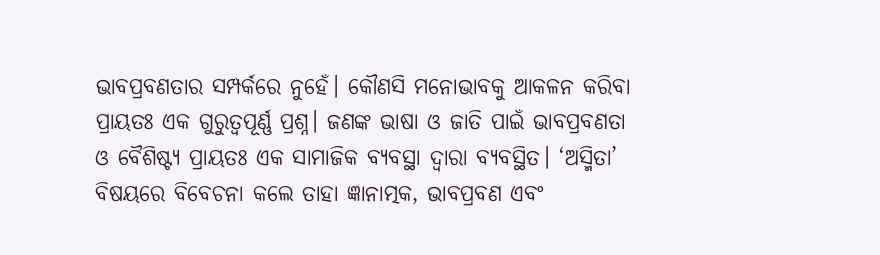ଭାବପ୍ରବଣତାର ସମ୍ପର୍କରେ ନୁହେଁ। କୌଣସି ମନୋଭାବକୁ ଆକଳନ କରିବା ପ୍ରାୟତଃ ଏକ ଗୁରୁତ୍ୱପୂର୍ଣ୍ଣ ପ୍ରଶ୍ନ। ଜଣଙ୍କ ଭାଷା ଓ ଜାତି ପାଇଁ ଭାବପ୍ରବଣତା ଓ ବୈଶିଷ୍ଟ୍ୟ ପ୍ରାୟତଃ ଏକ ସାମାଜିକ ବ୍ୟବସ୍ଥା ଦ୍ୱାରା ବ୍ୟବସ୍ଥିତ। ‘ଅସ୍ମିତା’ ବିଷୟରେ ବିବେଚନା କଲେ ତାହା ଜ୍ଞାନାତ୍ମକ, ଭାବପ୍ରବଣ ଏବଂ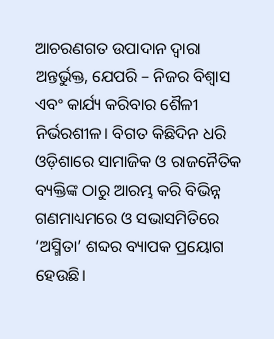ଆଚରଣଗତ ଉପାଦାନ ଦ୍ୱାରା ଅନ୍ତର୍ଭୁକ୍ତ, ଯେପରି – ନିଜର ବିଶ୍ୱାସ ଏବଂ କାର୍ଯ୍ୟ କରିବାର ଶୈଳୀ ନିର୍ଭରଶୀଳ। ବିଗତ କିଛିଦିନ ଧରି ଓଡ଼ିଶାରେ ସାମାଜିକ ଓ ରାଜନୈତିକ ବ୍ୟକ୍ତିଙ୍କ ଠାରୁ ଆରମ୍ଭ କରି ବିଭିନ୍ନ ଗଣମାଧ୍ୟମରେ ଓ ସଭାସମିତିରେ ‘ଅସ୍ମିତା’ ଶବ୍ଦର ବ୍ୟାପକ ପ୍ରୟୋଗ ହେଉଛି।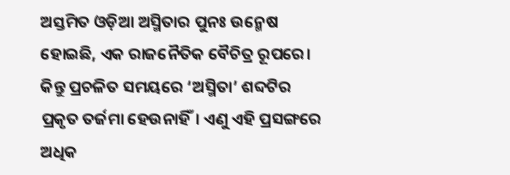ଅସ୍ତମିତ ଓଡ଼ିଆ ଅସ୍ମିତାର ପୁନଃ ଉନ୍ମେଷ ହୋଇଛି, ଏକ ରାଜନୈତିକ ବୈଚିତ୍ର ରୂପରେ। କିନ୍ତୁ ପ୍ରଚଳିତ ସମୟରେ ‘ଅସ୍ମିତା’ ଶବ୍ଦଟିର ପ୍ରକୃତ ତର୍ଜମା ହେଉନାହିଁ। ଏଣୁ ଏହି ପ୍ରସଙ୍ଗରେ ଅଧିକ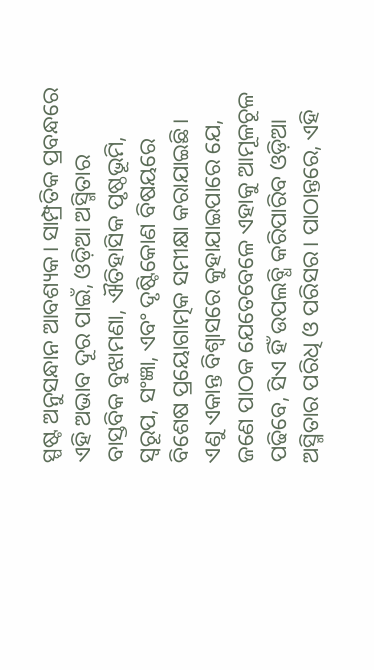ସ୍ପଷ୍ଟ ଅନୁସନ୍ଧାନ ଆବଶ୍ୟକ। ସାମ୍ପ୍ରତିକ ପ୍ରବନ୍ଧରେ ଏହି ଅଭାବ ଦୂର ପାଇଁ, ଓଡ଼ିଆ ଅସ୍ମିତାର ବାସ୍ତବିକ ବୁଝାମଣା, ଐତିହାସିକ ପୃଷ୍ଠଭୂମି, ସ୍ୱରୂପ, ସଂଜ୍ଞା, ଏବଂ ଦୃଷ୍ଟିକୋଣ ବିଷୟରେ ବିଶେଷ ପ୍ରୟୋଗାତ୍ମକ ସମୀକ୍ଷା କରାଯାଇଛି। ଏଣୁ ଏକାନ୍ତ ବିଶ୍ୱାସରେ କୁହାଯାଇପାରେ ଯେ, ଜଣେ ପାଠକ ଯେତେବେଳେ ଏହାକୁ ଆମୂଳଚୂଳ ପଢିବେ, ସିଏ ହିଁ ଉପଲବ୍ଧି କରିପାରିବ ଓଡ଼ିଆ ଅସ୍ମିତାର ପରିଧି ଓ ପରିସର। ପାଠାନ୍ତରେ, ଏହି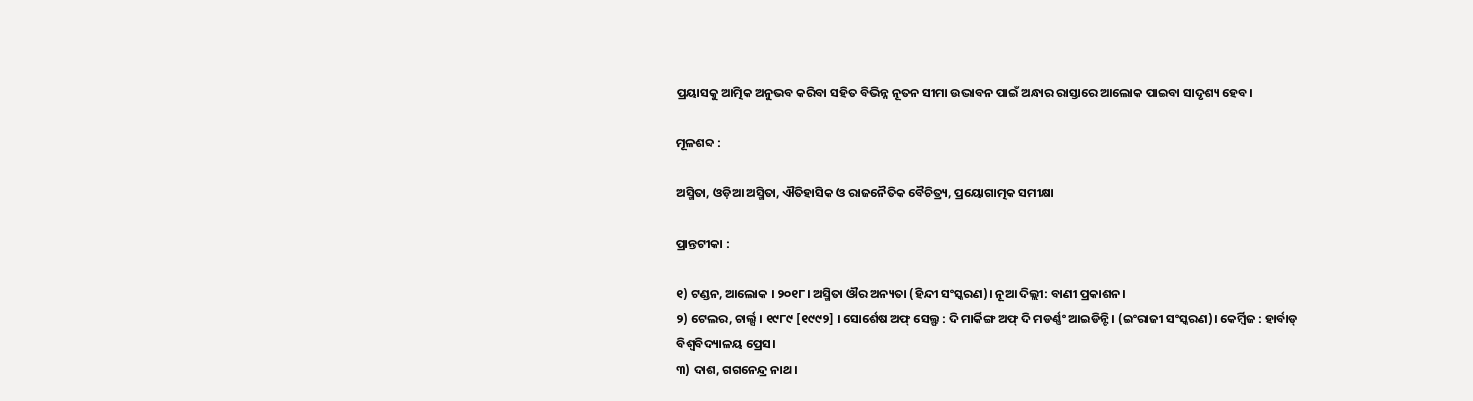ପ୍ରୟାସକୁ ଆତ୍ମିକ ଅନୁଭବ କରିବା ସହିତ ବିଭିନ୍ନ ନୂତନ ସୀମା ଉଦ୍ଭାବନ ପାଇଁ ଅନ୍ଧାର ରାସ୍ତାରେ ଆଲୋକ ପାଇବା ସାଦୃଶ୍ୟ ହେବ।

ମୂଳଶବ୍ଦ :

ଅସ୍ମିତା, ଓଡ଼ିଆ ଅସ୍ମିତା, ଐତିହାସିକ ଓ ରାଜନୈତିକ ବୈଚିତ୍ର୍ୟ, ପ୍ରୟୋଗାତ୍ମକ ସମୀକ୍ଷା

ପ୍ରାନ୍ତଟୀକା :

୧) ଟଣ୍ଡନ, ଆଲୋକ । ୨୦୧୮। ଅସ୍ମିତା ଔର ଅନ୍ୟତା (ହିନ୍ଦୀ ସଂସ୍କରଣ)। ନୂଆ ଦିଲ୍ଲୀ: ବାଣୀ ପ୍ରକାଶନ।
୨) ଟେଲର, ଚାର୍ଲ୍ସ । ୧୯୮୯ [୧୯୯୨] । ସୋର୍ଶେଷ ଅଫ୍ ସେଲ୍ଫ : ଦି ମାର୍କିଙ୍ଗ ଅଫ୍ ଦି ମଡର୍ଣ୍ଣଂ ଆଇଡିନ୍ଟି । (ଇଂରାଜୀ ସଂସ୍କରଣ)। କେର୍ମ୍ବିଜ : ହାର୍ବାଡ୍ ବିଶ୍ୱବିଦ୍ୟାଳୟ ପ୍ରେସ।
୩) ଦାଶ, ଗଗନେନ୍ଦ୍ର ନାଥ ।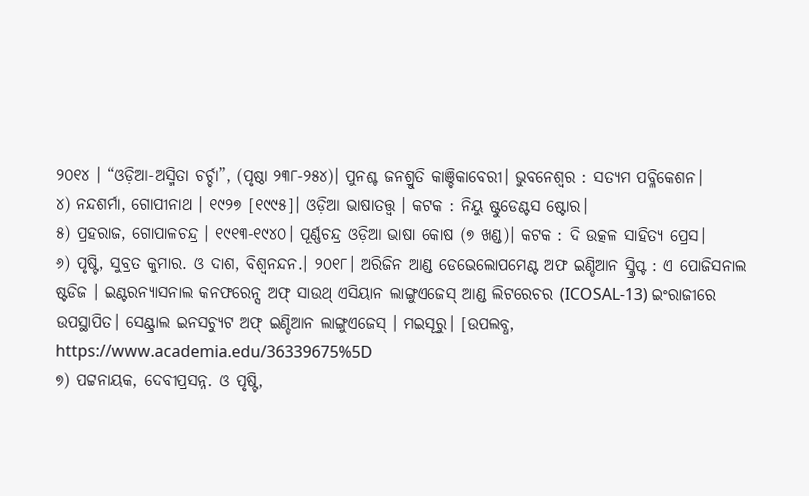୨୦୧୪ । “ଓଡ଼ିଆ-ଅସ୍ମିତା ଚର୍ଚ୍ଚା”, (ପୃଷ୍ଠା ୨୩୮-୨୫୪)। ପୁନଶ୍ଚ ଜନଶ୍ରୁତି କାଞ୍ଚିକାବେରୀ। ଭୁବନେଶ୍ୱର : ସତ୍ୟମ ପବ୍ଳିକେଶନ।
୪) ନନ୍ଦଶର୍ମା, ଗୋପୀନାଥ । ୧୯୨୭ [୧୯୯୫]। ଓଡ଼ିଆ ଭାଷାତତ୍ତ୍ୱ । କଟକ : ନିୟୁ ଷ୍ଟୁଡେଣ୍ଟସ ଷ୍ଟୋର।
୫) ପ୍ରହରାଜ, ଗୋପାଳଚନ୍ଦ୍ର । ୧୯୧୩-୧୯୪୦। ପୂର୍ଣ୍ଣଚନ୍ଦ୍ର ଓଡ଼ିଆ ଭାଷା କୋଷ (୭ ଖଣ୍ଡ)। କଟକ : ଦି ଉତ୍କଳ ସାହିତ୍ୟ ପ୍ରେସ।
୬) ପୃଷ୍ଟି, ସୁବ୍ରତ କୁମାର. ଓ ଦାଶ, ବିଶ୍ୱନନ୍ଦନ.। ୨୦୧୮। ଅରିଜିନ ଆଣ୍ଡ ଡେଭେଲୋପମେଣ୍ଟ ଅଫ ଇଣ୍ଡିଆନ ସ୍କ୍ରିପ୍ଟ : ଏ ପୋଜିସନାଲ ଷ୍ଟଡିଜ । ଇଣ୍ଟରନ୍ୟାସନାଲ କନଫରେନ୍ସ ଅଫ୍ ସାଉଥ୍ ଏସିୟାନ ଲାଙ୍ଗୁଏଜେସ୍ ଆଣ୍ଡ ଲିଟରେଚର (ICOSAL-13) ଇଂରାଜୀରେ ଉପସ୍ଥାପିତ। ସେଣ୍ଟ୍ରାଲ ଇନସଚ୍ୟୁଟ ଅଫ୍ ଇଣ୍ଡିଆନ ଲାଙ୍ଗୁଏଜେସ୍ । ମଇସୂରୁ। [ଉପଲବ୍ଧ, https://www.academia.edu/36339675%5D
୭) ପଟ୍ଟନାୟକ, ଦେବୀପ୍ରସନ୍ନ. ଓ ପୃଷ୍ଟି,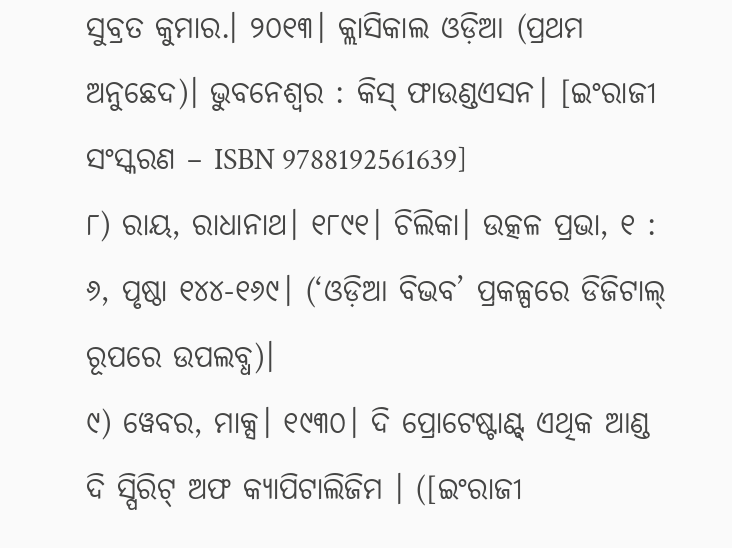ସୁବ୍ରତ କୁମାର.। ୨୦୧୩। କ୍ଲାସିକାଲ ଓଡ଼ିଆ (ପ୍ରଥମ ଅନୁଛେଦ)। ଭୁବନେଶ୍ୱର : କିସ୍ ଫାଉଣ୍ଡଏସନ। [ଇଂରାଜୀ ସଂସ୍କରଣ – ISBN 9788192561639]
୮) ରାୟ, ରାଧାନାଥ। ୧୮୯୧। ଚିଲିକା। ଉତ୍କଳ ପ୍ରଭା, ୧ : ୬, ପୃଷ୍ଠା ୧୪୪-୧୬୯। (‘ଓଡ଼ିଆ ବିଭବ’ ପ୍ରକଳ୍ପରେ ଡିଜିଟାଲ୍ ରୂପରେ ଉପଲବ୍ଧ)।
୯) ୱେବର, ମାକ୍ସ। ୧୯୩୦। ଦି ପ୍ରୋଟେଷ୍ଟାଣ୍ଟ୍ ଏଥିକ ଆଣ୍ଡ ଦି ସ୍ପିରିଟ୍ ଅଫ କ୍ୟାପିଟାଲିଜିମ । ([ଇଂରାଜୀ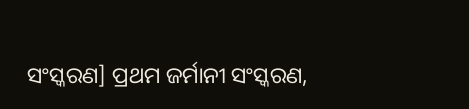ସଂସ୍କରଣ] ପ୍ରଥମ ଜର୍ମାନୀ ସଂସ୍କରଣ,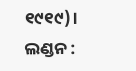୧୯୧୯)। ଲଣ୍ଡନ :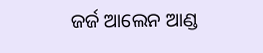ଜର୍ଜ ଆଲେନ ଆଣ୍ଡ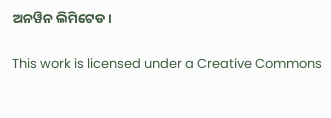ଅନୱିନ ଲିମିଟେଡ।

This work is licensed under a Creative Commons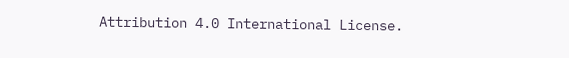Attribution 4.0 International License.